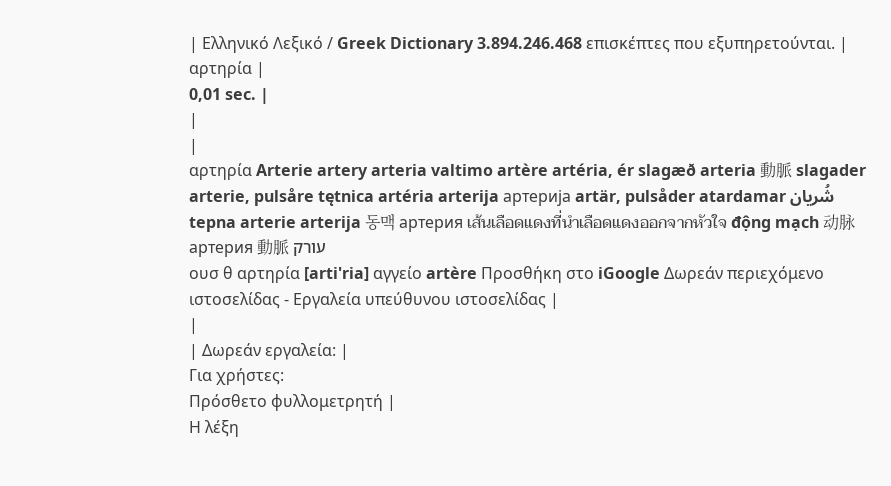| Ελληνικό Λεξικό / Greek Dictionary 3.894.246.468 επισκέπτες που εξυπηρετούνται. |
αρτηρία |
0,01 sec. |
|
|
αρτηρία Arterie artery arteria valtimo artère artéria, ér slagæð arteria 動脈 slagader arterie, pulsåre tętnica artéria arterija артерија artär, pulsåder atardamar شُريان tepna arterie arterija 동맥 артерия เส้นเลือดแดงที่นำเลือดแดงออกจากหัวใจ động mạch 动脉 артерия 動脈 עורק
ουσ θ αρτηρία [arti'ria] αγγείο artère Προσθήκη στο iGoogle Δωρεάν περιεχόμενο ιστοσελίδας - Εργαλεία υπεύθυνου ιστοσελίδας |
|
| Δωρεάν εργαλεία: |
Για χρήστες:
Πρόσθετο φυλλομετρητή |
Η λέξη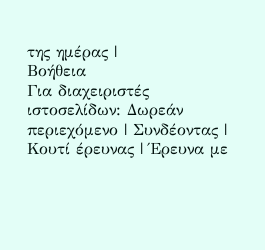της ημέρας |
Βοήθεια
Για διαχειριστές ιστοσελίδων: Δωρεάν περιεχόμενο | Συνδέοντας | Κουτί έρευνας | Έρευνα με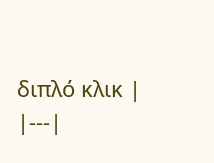διπλό κλικ |
|---|